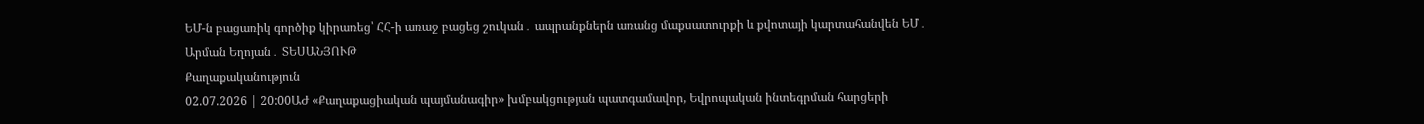ԵՄ-ն բացառիկ գործիք կիրառեց՝ ՀՀ-ի առաջ բացեց շուկան․ ապրանքներն առանց մաքսատուրքի և քվոտայի կարտահանվեն ԵՄ․ Արման Եղոյան․ ՏԵՍԱՆՅՈՒԹ
Քաղաքականություն
02.07.2026 | 20:00ԱԺ «Քաղաքացիական պայմանագիր» խմբակցության պատգամավոր, Եվրոպական ինտեգրման հարցերի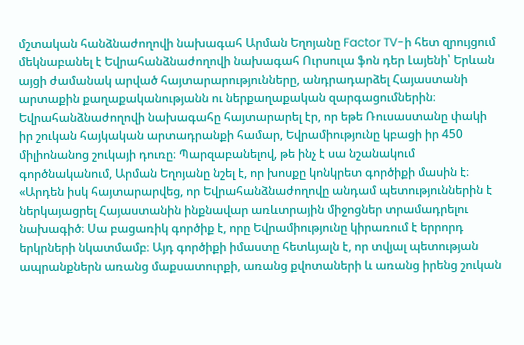մշտական հանձնաժողովի նախագահ Արման Եղոյանը Factor TV-ի հետ զրույցում մեկնաբանել է Եվրահանձնաժողովի նախագահ Ուրսուլա ֆոն դեր Լայենի՝ Երևան այցի ժամանակ արված հայտարարությունները, անդրադարձել Հայաստանի արտաքին քաղաքականությանն ու ներքաղաքական զարգացումներին։
Եվրահանձնաժողովի նախագահը հայտարարել էր, որ եթե Ռուսաստանը փակի իր շուկան հայկական արտադրանքի համար, Եվրամիությունը կբացի իր 450 միլիոնանոց շուկայի դուռը։ Պարզաբանելով, թե ինչ է սա նշանակում գործնականում, Արման Եղոյանը նշել է, որ խոսքը կոնկրետ գործիքի մասին է։
«Արդեն իսկ հայտարարվեց, որ Եվրահանձնաժողովը անդամ պետություններին է ներկայացրել Հայաստանին ինքնավար առևտրային միջոցներ տրամադրելու նախագիծ։ Սա բացառիկ գործիք է, որը Եվրամիությունը կիրառում է երրորդ երկրների նկատմամբ։ Այդ գործիքի իմաստը հետևյալն է, որ տվյալ պետության ապրանքներն առանց մաքսատուրքի, առանց քվոտաների և առանց իրենց շուկան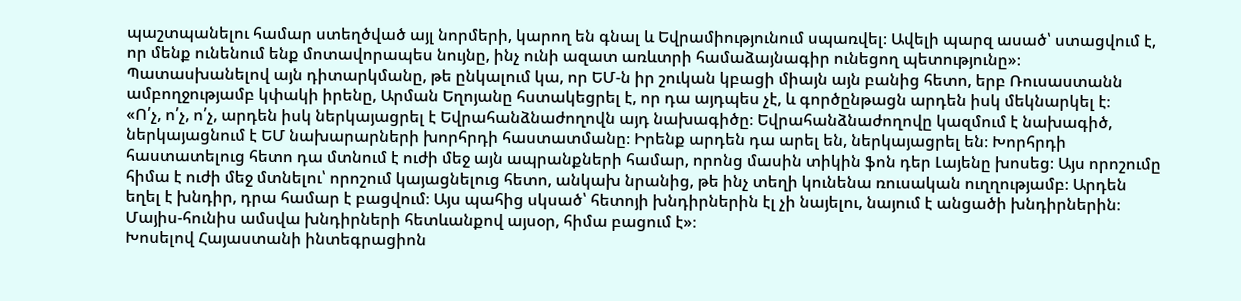պաշտպանելու համար ստեղծված այլ նորմերի, կարող են գնալ և Եվրամիությունում սպառվել։ Ավելի պարզ ասած՝ ստացվում է, որ մենք ունենում ենք մոտավորապես նույնը, ինչ ունի ազատ առևտրի համաձայնագիր ունեցող պետությունը»։
Պատասխանելով այն դիտարկմանը, թե ընկալում կա, որ ԵՄ-ն իր շուկան կբացի միայն այն բանից հետո, երբ Ռուսաստանն ամբողջությամբ կփակի իրենը, Արման Եղոյանը հստակեցրել է, որ դա այդպես չէ, և գործընթացն արդեն իսկ մեկնարկել է։
«Ո՛չ, ո՛չ, ո՛չ, արդեն իսկ ներկայացրել է Եվրահանձնաժողովն այդ նախագիծը։ Եվրահանձնաժողովը կազմում է նախագիծ, ներկայացնում է ԵՄ նախարարների խորհրդի հաստատմանը։ Իրենք արդեն դա արել են, ներկայացրել են։ Խորհրդի հաստատելուց հետո դա մտնում է ուժի մեջ այն ապրանքների համար, որոնց մասին տիկին ֆոն դեր Լայենը խոսեց։ Այս որոշումը հիմա է ուժի մեջ մտնելու՝ որոշում կայացնելուց հետո, անկախ նրանից, թե ինչ տեղի կունենա ռուսական ուղղությամբ։ Արդեն եղել է խնդիր, դրա համար է բացվում։ Այս պահից սկսած՝ հետոյի խնդիրներին էլ չի նայելու, նայում է անցածի խնդիրներին։ Մայիս-հունիս ամսվա խնդիրների հետևանքով այսօր, հիմա բացում է»։
Խոսելով Հայաստանի ինտեգրացիոն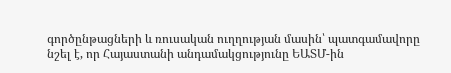գործընթացների և ռուսական ուղղության մասին՝ պատգամավորը նշել է, որ Հայաստանի անդամակցությունը ԵԱՏՄ-ին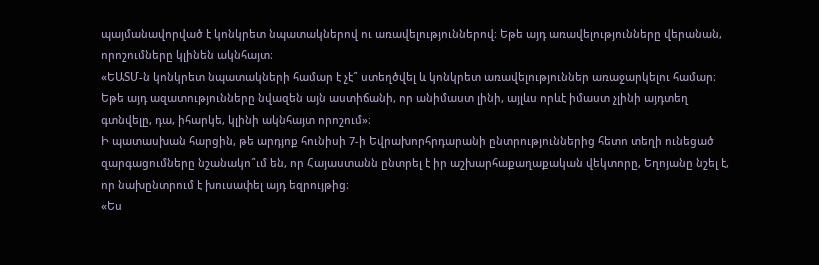պայմանավորված է կոնկրետ նպատակներով ու առավելություններով։ Եթե այդ առավելությունները վերանան, որոշումները կլինեն ակնհայտ։
«ԵԱՏՄ-ն կոնկրետ նպատակների համար է չէ՞ ստեղծվել և կոնկրետ առավելություններ առաջարկելու համար։ Եթե այդ ազատությունները նվազեն այն աստիճանի, որ անիմաստ լինի, այլևս որևէ իմաստ չլինի այդտեղ գտնվելը, դա, իհարկե, կլինի ակնհայտ որոշում»։
Ի պատասխան հարցին, թե արդյոք հունիսի 7-ի Եվրախորհրդարանի ընտրություններից հետո տեղի ունեցած զարգացումները նշանակո՞ւմ են, որ Հայաստանն ընտրել է իր աշխարհաքաղաքական վեկտորը, Եղոյանը նշել է, որ նախընտրում է խուսափել այդ եզրույթից։
«Ես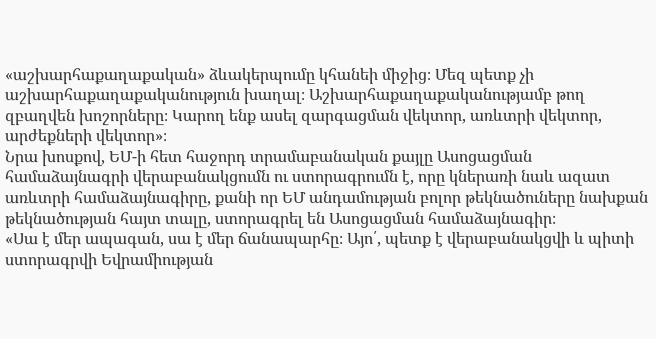«աշխարհաքաղաքական» ձևակերպումը կհանեի միջից։ Մեզ պետք չի աշխարհաքաղաքականություն խաղալ։ Աշխարհաքաղաքականությամբ թող զբաղվեն խոշորները։ Կարող ենք ասել զարգացման վեկտոր, առևտրի վեկտոր, արժեքների վեկտոր»։
Նրա խոսքով, ԵՄ-ի հետ հաջորդ տրամաբանական քայլը Ասոցացման համաձայնագրի վերաբանակցումն ու ստորագրումն է, որը կներառի նաև ազատ առևտրի համաձայնագիրը, քանի որ ԵՄ անդամության բոլոր թեկնածուները նախքան թեկնածության հայտ տալը, ստորագրել են Ասոցացման համաձայնագիր։
«Սա է մեր ապագան, սա է մեր ճանապարհը։ Այո՛, պետք է վերաբանակցվի և պիտի ստորագրվի Եվրամիության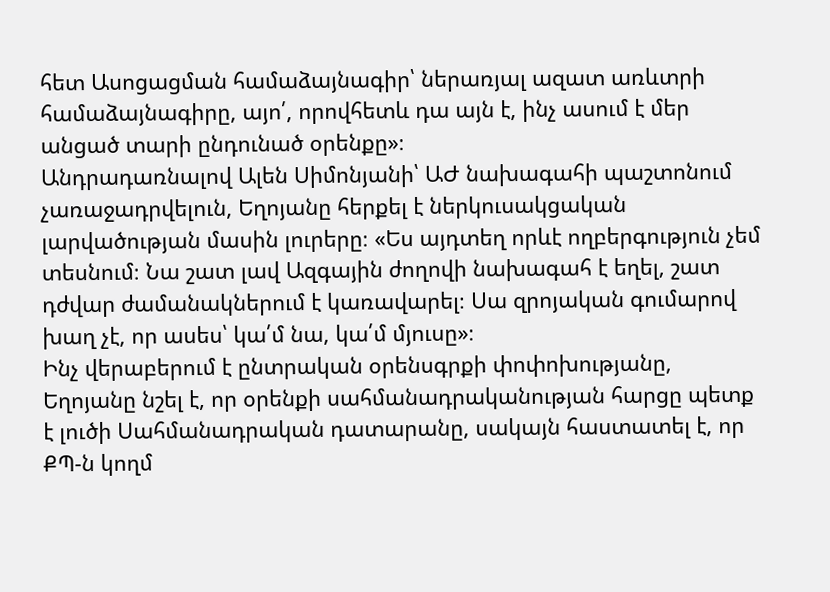հետ Ասոցացման համաձայնագիր՝ ներառյալ ազատ առևտրի համաձայնագիրը, այո՛, որովհետև դա այն է, ինչ ասում է մեր անցած տարի ընդունած օրենքը»։
Անդրադառնալով Ալեն Սիմոնյանի՝ ԱԺ նախագահի պաշտոնում չառաջադրվելուն, Եղոյանը հերքել է ներկուսակցական լարվածության մասին լուրերը։ «Ես այդտեղ որևէ ողբերգություն չեմ տեսնում։ Նա շատ լավ Ազգային ժողովի նախագահ է եղել, շատ դժվար ժամանակներում է կառավարել։ Սա զրոյական գումարով խաղ չէ, որ ասես՝ կա՛մ նա, կա՛մ մյուսը»։
Ինչ վերաբերում է ընտրական օրենսգրքի փոփոխությանը, Եղոյանը նշել է, որ օրենքի սահմանադրականության հարցը պետք է լուծի Սահմանադրական դատարանը, սակայն հաստատել է, որ ՔՊ-ն կողմ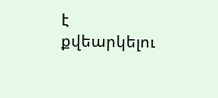է քվեարկելու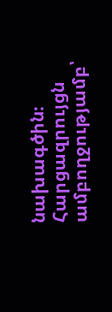նախագծին։
Հարցազրույցն ամբողջությամբ՝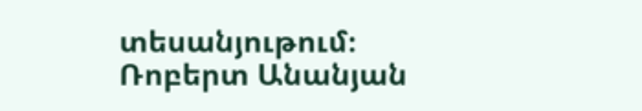տեսանյութում։
Ռոբերտ Անանյան